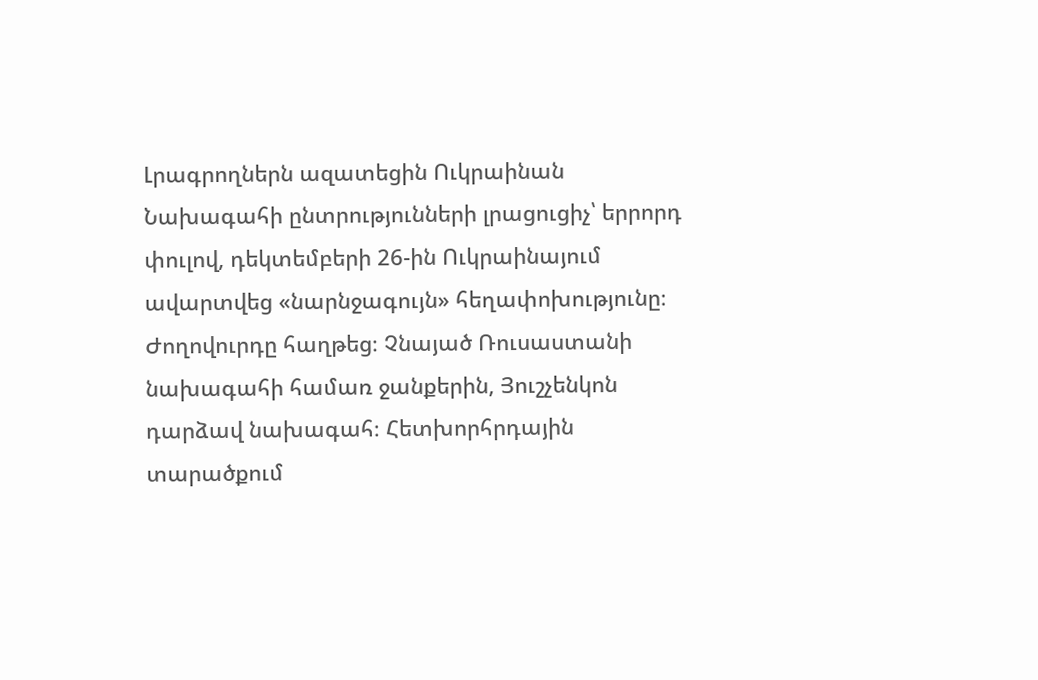Լրագրողներն ազատեցին Ուկրաինան
Նախագահի ընտրությունների լրացուցիչ՝ երրորդ փուլով, դեկտեմբերի 26-ին Ուկրաինայում ավարտվեց «նարնջագույն» հեղափոխությունը։ Ժողովուրդը հաղթեց։ Չնայած Ռուսաստանի նախագահի համառ ջանքերին, Յուշչենկոն դարձավ նախագահ։ Հետխորհրդային տարածքում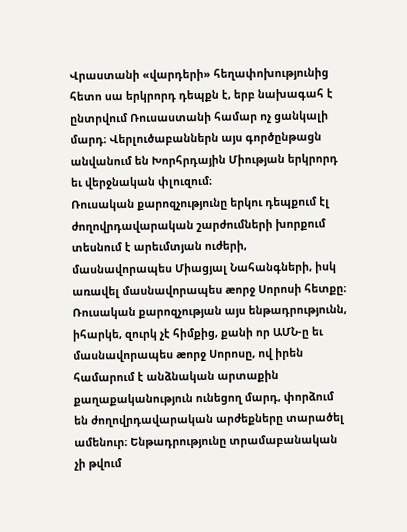Վրաստանի «վարդերի» հեղափոխությունից հետո սա երկրորդ դեպքն է, երբ նախագահ է ընտրվում Ռուսաստանի համար ոչ ցանկալի մարդ։ Վերլուծաբաններն այս գործընթացն անվանում են Խորհրդային Միության երկրորդ եւ վերջնական փլուզում։
Ռուսական քարոզչությունը երկու դեպքում էլ ժողովրդավարական շարժումների խորքում տեսնում է արեւմտյան ուժերի, մասնավորապես Միացյալ Նահանգների, իսկ առավել մասնավորապես æորջ Սորոսի հետքը։ Ռուսական քարոզչության այս ենթադրությունն, իհարկե, զուրկ չէ հիմքից, քանի որ ԱՄՆ-ը եւ մասնավորապես æորջ Սորոսը, ով իրեն համարում է անձնական արտաքին քաղաքականություն ունեցող մարդ, փորձում են ժողովրդավարական արժեքները տարածել ամենուր։ Ենթադրությունը տրամաբանական չի թվում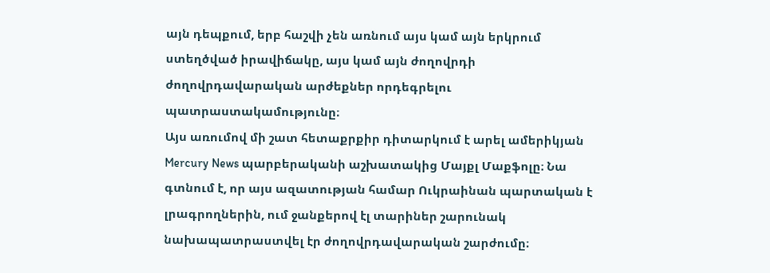այն դեպքում, երբ հաշվի չեն առնում այս կամ այն երկրում ստեղծված իրավիճակը, այս կամ այն ժողովրդի ժողովրդավարական արժեքներ որդեգրելու պատրաստակամությունը։
Այս առումով մի շատ հետաքրքիր դիտարկում է արել ամերիկյան Mercury News պարբերականի աշխատակից Մայքլ Մաքֆոլը։ Նա գտնում է, որ այս ազատության համար Ուկրաինան պարտական է լրագրողներին, ում ջանքերով էլ տարիներ շարունակ նախապատրաստվել էր ժողովրդավարական շարժումը։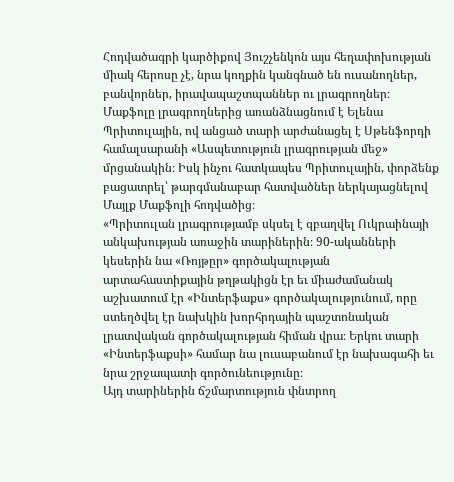Հոդվածագրի կարծիքով Յուշչենկոն այս հեղափոխության միակ հերոսը չէ, նրա կողքին կանգնած են ուսանողներ, բանվորներ, իրավապաշտպաններ ու լրագրողներ։
Մաքֆոլը լրագրողներից առանձնացնում է Ելենա Պրիտուլային, ով անցած տարի արժանացել է Սթենֆորդի համալսարանի «Ասպետություն լրագրության մեջ» մրցանակին։ Իսկ ինչու հատկապես Պրիտուլային, փորձենք բացատրել՝ թարգմանաբար հատվածներ ներկայացնելով Մայլք Մաքֆոլի հոդվածից։
«Պրիտուլան լրագրությամբ սկսել է զբաղվել Ուկրաինայի անկախության առաջին տարիներին։ 90-ականների կեսերին նա «Ռոյթըր» գործակալության արտահաստիքային թղթակիցն էր եւ միաժամանակ աշխատում էր «Ինտերֆաքս» գործակալությունում, որը ստեղծվել էր նախկին խորհրդային պաշտոնական լրատվական գործակալության հիման վրա։ Երկու տարի «Ինտերֆաքսի» համար նա լուսաբանում էր նախագահի եւ նրա շրջապատի գործունեությունը։
Այդ տարիներին ճշմարտություն փնտրող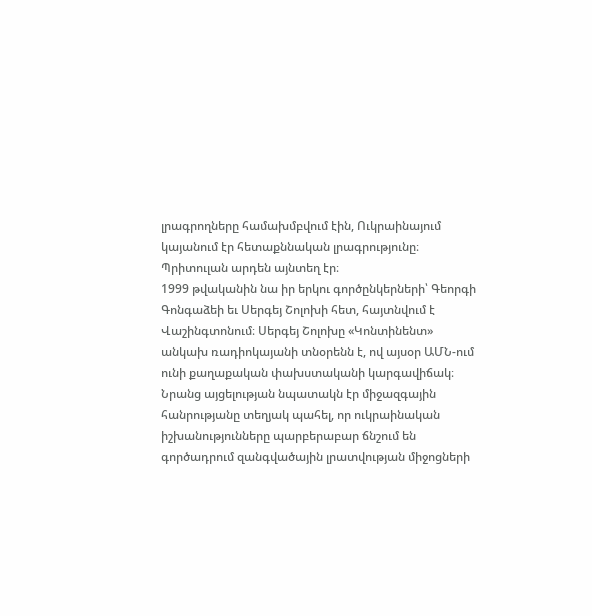լրագրողները համախմբվում էին, Ուկրաինայում կայանում էր հետաքննական լրագրությունը։ Պրիտուլան արդեն այնտեղ էր։
1999 թվականին նա իր երկու գործընկերների՝ Գեորգի Գոնգաձեի եւ Սերգեյ Շոլոխի հետ, հայտնվում է Վաշինգտոնում։ Սերգեյ Շոլոխը «Կոնտինենտ» անկախ ռադիոկայանի տնօրենն է, ով այսօր ԱՄՆ-ում ունի քաղաքական փախստականի կարգավիճակ։ Նրանց այցելության նպատակն էր միջազգային հանրությանը տեղյակ պահել, որ ուկրաինական իշխանությունները պարբերաբար ճնշում են գործադրում զանգվածային լրատվության միջոցների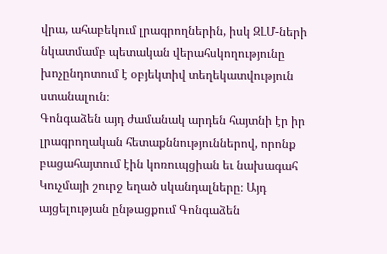վրա, ահաբեկում լրագրողներին, իսկ ԶԼՄ-ների նկատմամբ պետական վերահսկողությունը խոչընդոտում է օբյեկտիվ տեղեկատվություն ստանալուն։
Գոնգաձեն այդ ժամանակ արդեն հայտնի էր իր լրագրողական հետաքննություններով, որոնք բացահայտում էին կոռուպցիան եւ նախագահ Կուչմայի շուրջ եղած սկանդալները։ Այդ այցելության ընթացքում Գոնգաձեն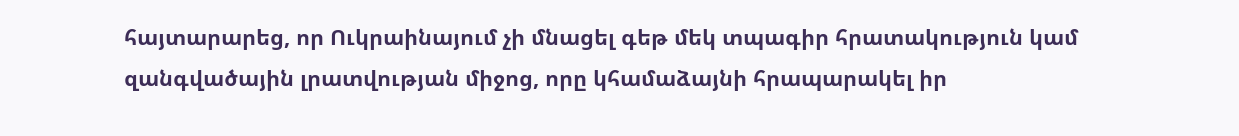հայտարարեց, որ Ուկրաինայում չի մնացել գեթ մեկ տպագիր հրատակություն կամ զանգվածային լրատվության միջոց, որը կհամաձայնի հրապարակել իր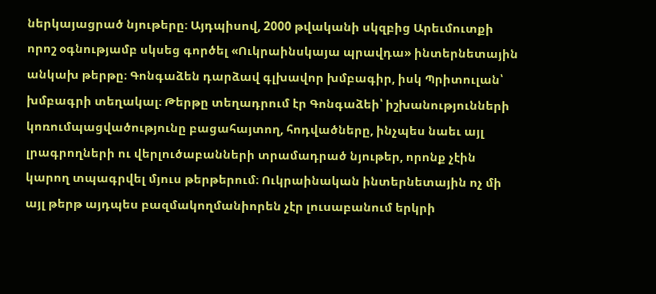ներկայացրած նյութերը։ Այդպիսով, 2000 թվականի սկզբից Արեւմուտքի որոշ օգնությամբ սկսեց գործել «Ուկրաինսկայա պրավդա» ինտերնետային անկախ թերթը։ Գոնգաձեն դարձավ գլխավոր խմբագիր, իսկ Պրիտուլան՝ խմբագրի տեղակալ։ Թերթը տեղադրում էր Գոնգաձեի՝ իշխանությունների կոռումպացվածությունը բացահայտող, հոդվածները, ինչպես նաեւ այլ լրագրողների ու վերլուծաբանների տրամադրած նյութեր, որոնք չէին կարող տպագրվել մյուս թերթերում։ Ուկրաինական ինտերնետային ոչ մի այլ թերթ այդպես բազմակողմանիորեն չէր լուսաբանում երկրի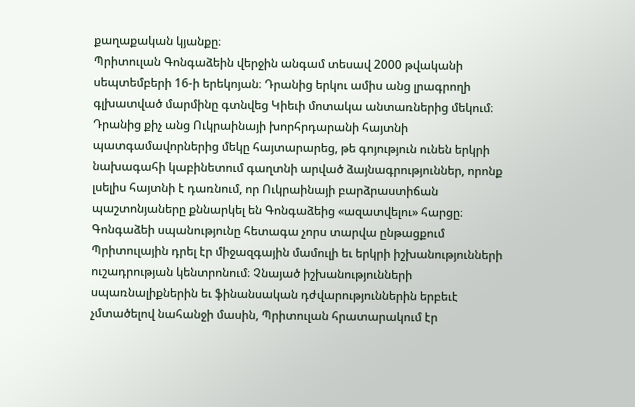քաղաքական կյանքը։
Պրիտուլան Գոնգաձեին վերջին անգամ տեսավ 2000 թվականի սեպտեմբերի 16-ի երեկոյան։ Դրանից երկու ամիս անց լրագրողի գլխատված մարմինը գտնվեց Կիեւի մոտակա անտառներից մեկում։ Դրանից քիչ անց Ուկրաինայի խորհրդարանի հայտնի պատգամավորներից մեկը հայտարարեց, թե գոյություն ունեն երկրի նախագահի կաբինետում գաղտնի արված ձայնագրություններ, որոնք լսելիս հայտնի է դառնում, որ Ուկրաինայի բարձրաստիճան պաշտոնյաները քննարկել են Գոնգաձեից «ազատվելու» հարցը։
Գոնգաձեի սպանությունը հետագա չորս տարվա ընթացքում Պրիտուլային դրել էր միջազգային մամուլի եւ երկրի իշխանությունների ուշադրության կենտրոնում։ Չնայած իշխանությունների սպառնալիքներին եւ ֆինանսական դժվարություններին երբեւէ չմտածելով նահանջի մասին, Պրիտուլան հրատարակում էր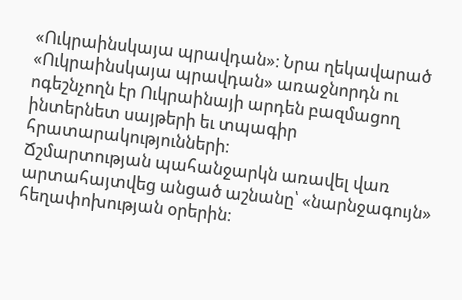«Ուկրաինսկայա պրավդան»։ Նրա ղեկավարած «Ուկրաինսկայա պրավդան» առաջնորդն ու ոգեշնչողն էր Ուկրաինայի արդեն բազմացող ինտերնետ սայթերի եւ տպագիր հրատարակությունների։
Ճշմարտության պահանջարկն առավել վառ արտահայտվեց անցած աշնանը՝ «նարնջագույն» հեղափոխության օրերին։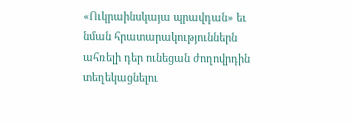«Ուկրաինսկայա պրավդան» եւ նման հրատարակություններն ահռելի դեր ունեցան ժողովրդին տեղեկացնելու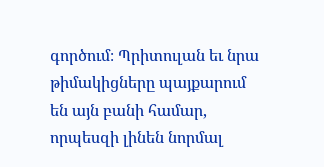գործում։ Պրիտուլան եւ նրա թիմակիցները պայքարում են այն բանի համար, որպեսզի լինեն նորմալ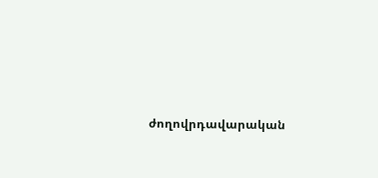ժողովրդավարական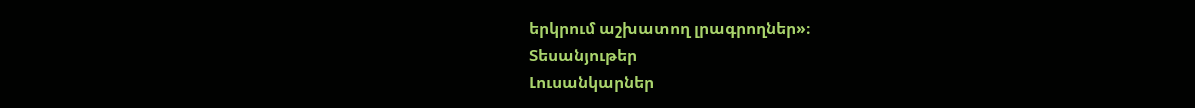երկրում աշխատող լրագրողներ»։
Տեսանյութեր
Լուսանկարներ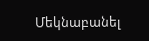Մեկնաբանել